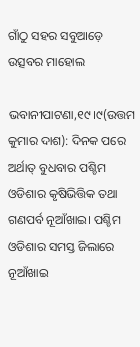ଗାଁଠୁ ସହର ସବୁଆଡ଼େ ଉତ୍ସବର ମାହୋଲ

ଭବାନୀପାଟଣା,୧୯।୯(ଉତ୍ତମ କୁମାର ଦାଶ): ଦିନକ ପରେ ଅର୍ଥାତ୍‌ ବୁଧବାର ପଶ୍ଚିମ ଓଡିଶାର କୃଷିଭିତ୍ତିକ ତଥା ଗଣପର୍ବ ନୂଆଁଖାଇ। ପଶ୍ଚିମ ଓଡିଶାର ସମସ୍ତ ଜିଲାରେ ନୂଆଁଖାଇ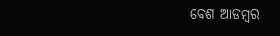ବେଶ ଆଡମ୍ବର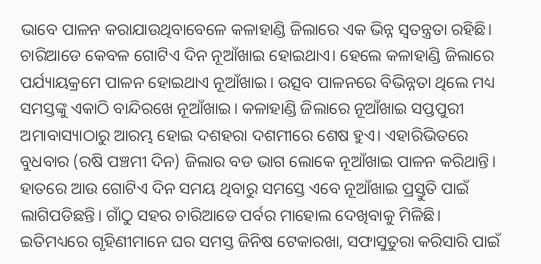ଭାବେ ପାଳନ କରାଯାଉଥିବାବେଳେ କଳାହାଣ୍ଡି ଜିଲାରେ ଏକ ଭିନ୍ନ ସ୍ବତନ୍ତ୍ରତା ରହିଛି। ଚାରିଆଡେ କେବଳ ଗୋଟିଏ ଦିନ ନୂଆଁଖାଇ ହୋଇଥାଏ। ହେଲେ କଳାହାଣ୍ଡି ଜିଲାରେ ପର୍ଯ୍ୟାୟକ୍ରମେ ପାଳନ ହୋଇଥାଏ ନୂଆଁଖାଇ। ଉତ୍ସବ ପାଳନରେ ବିଭିନ୍ନତା ଥିଲେ ମଧ୍ୟ ସମସ୍ତଙ୍କୁ ଏକାଠି ବାନ୍ଦିରଖେ ନୂଆଁଖାଇ। କଳାହାଣ୍ଡି ଜିଲାରେ ନୂଆଁଖାଇ ସପ୍ତପୁରୀ ଅମାବାସ୍ୟାଠାରୁ ଆରମ୍ଭ ହୋଇ ଦଶହରା ଦଶମୀରେ ଶେଷ ହୁଏ। ଏହାରିଭିତରେ ବୁଧବାର (ରଷି ପଞ୍ଚମୀ ଦିନ) ଜିଲାର ବଡ ଭାଗ ଲୋକେ ନୂଆଁଖାଇ ପାଳନ କରିଥାନ୍ତି। ହାତରେ ଆଉ ଗୋଟିଏ ଦିନ ସମୟ ଥିବାରୁ ସମସ୍ତେ ଏବେ ନୂଆଁଖାଇ ପ୍ରସ୍ତୁତି ପାଇଁ ଲାଗିପଡିଛନ୍ତି। ଗାଁଠୁ ସହର ଚାରିଆଡେ ପର୍ବର ମାହୋଲ ଦେଖିବାକୁ ମିଳିଛି। ଇତିମଧ୍ୟରେ ଗୃହିଣୀମାନେ ଘର ସମସ୍ତ ଜିନିଷ ଟେକାରଖା, ସଫାସୁତୁରା କରିସାରି ପାଇଁ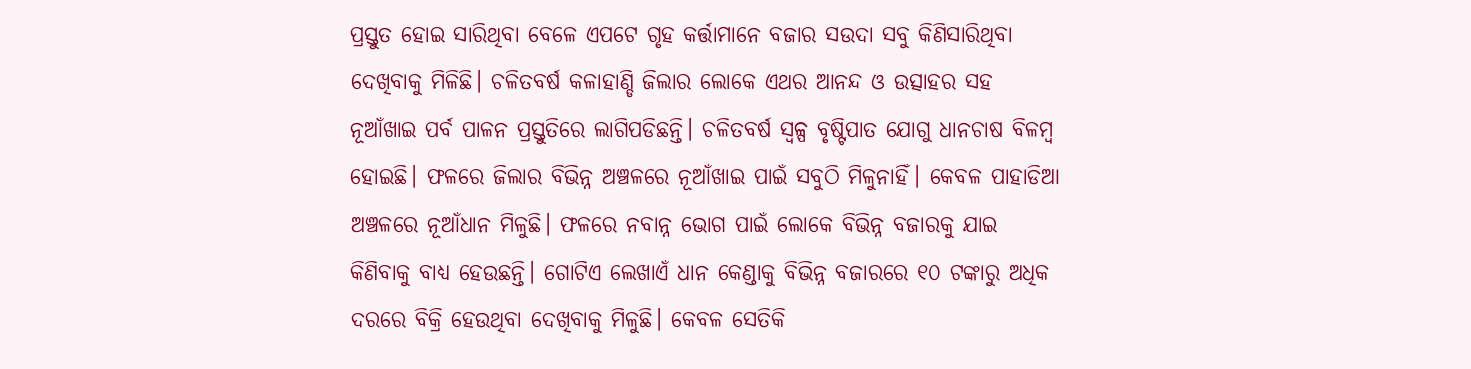ପ୍ରସ୍ତୁତ ହୋଇ ସାରିଥିବା ବେଳେ ଏପଟେ ଗୃହ କର୍ତ୍ତାମାନେ ବଜାର ସଉଦା ସବୁ କିଣିସାରିଥିବା ଦେଖିବାକୁ ମିଳିଛି। ଚଳିତବର୍ଷ କଳାହାଣ୍ଡି ଜିଲାର ଲୋକେ ଏଥର ଆନନ୍ଦ ଓ ଉତ୍ସାହର ସହ ନୂଆଁଖାଇ ପର୍ବ ପାଳନ ପ୍ରସ୍ତୁତିରେ ଲାଗିପଡିଛନ୍ତି। ଚଳିତବର୍ଷ ସ୍ବଳ୍ପ ବୃଷ୍ଟିପାତ ଯୋଗୁ ଧାନଚାଷ ବିଳମ୍ବ ହୋଇଛି। ଫଳରେ ଜିଲାର ବିଭିନ୍ନ ଅଞ୍ଚଳରେ ନୂଆଁଖାଇ ପାଇଁ ସବୁଠି ମିଳୁନାହିଁ। କେବଳ ପାହାଡିଆ ଅଞ୍ଚଳରେ ନୂଆଁଧାନ ମିଳୁଛି। ଫଳରେ ନବାନ୍ନ ଭୋଗ ପାଇଁ ଲୋକେ ବିଭିନ୍ନ ବଜାରକୁ ଯାଇ କିଣିବାକୁ ବାଧ୍ୟ ହେଉଛନ୍ତି। ଗୋଟିଏ ଲେଖାଏଁ ଧାନ କେଣ୍ଡାକୁ ବିଭିନ୍ନ ବଜାରରେ ୧୦ ଟଙ୍କାରୁ ଅଧିକ ଦରରେ ବିକ୍ରି ହେଉଥିବା ଦେଖିବାକୁ ମିଳୁଛି। କେବଳ ସେତିକି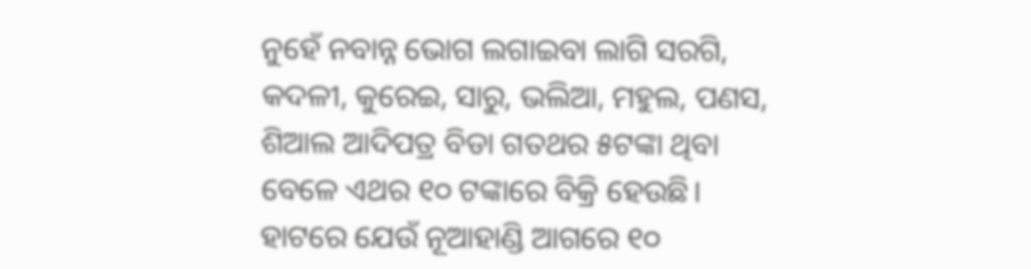ନୁହେଁ ନବାନ୍ନ ଭୋଗ ଲଗାଇବା ଲାଗି ସରଗି, କଦଳୀ, କୁରେଇ, ସାରୁ, ଭଲିଆ, ମହୁଲ, ପଣସ, ଶିଆଲ ଆଦିପତ୍ର ବିଡା ଗତଥର ୫ଟଙ୍କା ଥିବା ବେଳେ ଏଥର ୧୦ ଟଙ୍କାରେ ବିକ୍ରି ହେଉଛି। ହାଟରେ ଯେଉଁ ନୂଆହାଣ୍ଡି ଆଗରେ ୧୦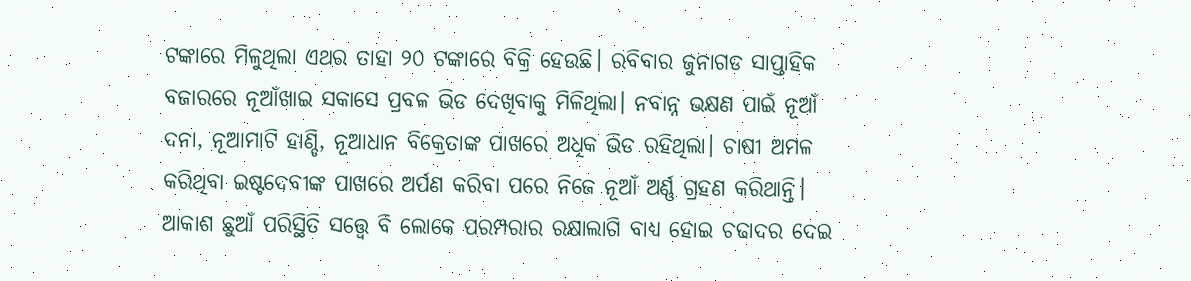ଟଙ୍କାରେ ମିଳୁଥିଲା ଏଥର ତାହା ୨୦ ଟଙ୍କାରେ ବିକ୍ରି ହେଉଛି। ରବିବାର ଜୁନାଗଡ ସାପ୍ତାହିକ ବଜାରରେ ନୂଆଁଖାଇ ସକାସେ ପ୍ରବଳ ଭିଡ ଦେଖିବାକୁ ମିଳିଥିଲା। ନବାନ୍ନ ଭକ୍ଷଣ ପାଇଁ ନୂଆଁ ଦନା, ନୂଆମାଟି ହାଣ୍ଡି, ନୂଆଧାନ ବିକ୍ରେତାଙ୍କ ପାଖରେ ଅଧିକ ଭିଡ ରହିଥିଲା। ଚାଷୀ ଅମଳ କରିଥିବା ଇଷ୍ଟଦେବୀଙ୍କ ପାଖରେ ଅର୍ପଣ କରିବା ପରେ ନିଜେ ନୂଆଁ ଅର୍ଣ୍ଣ ଗ୍ରହଣ କରିଥାନ୍ତି। ଆକାଶ ଛୁଆଁ ପରିସ୍ଥିତି ସତ୍ତ୍ୱେ ବି ଲୋକେ ପରମ୍ପରାର ରକ୍ଷାଲାଗି ବାଧ୍ୟ ହୋଇ ଚଢାଦର ଦେଇ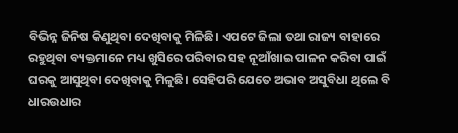ବିଭିନ୍ନ ଜିନିଷ କିଣୁଥିବା ଦେଖିବାକୁ ମିଳିଛି। ଏପଟେ ଜିଲା ତଥା ରାଜ୍ୟ ବାହାରେ ରହୁଥିବା ବ୍ୟକ୍ତମାନେ ମଧ୍ୟ ଖୁସିରେ ପରିବାର ସହ ନୂଆଁଖାଇ ପାଳନ କରିବା ପାଇଁ ଘରକୁ ଆସୁଥିବା ଦେଖିବାକୁ ମିଳୁଛି। ସେହିପରି ଯେତେ ଅଭାବ ଅସୁବିଧା ଥିଲେ ବି ଧାରଉଧାର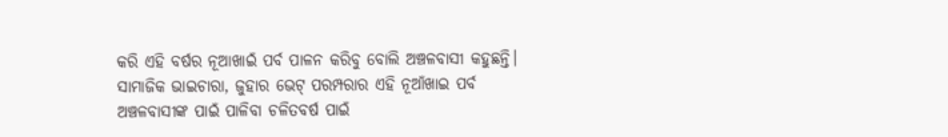କରି ଏହି ବର୍ଷର ନୂଆଖାଇଁ ପର୍ବ ପାଳନ କରିବୁ ବୋଲି ଅଞ୍ଚଳବାସୀ କହୁଛନ୍ତି। ସାମାଜିକ ଭାଇଚାରା, ଜୁହାର ଭେଟ୍‌ ପରମ୍ପରାର ଏହି ନୂଆଁଖାଇ ପର୍ବ ଅଞ୍ଚଳବାସୀଙ୍କ ପାଇଁ ପାଳିବା ଚଳିତବର୍ଷ ପାଇଁ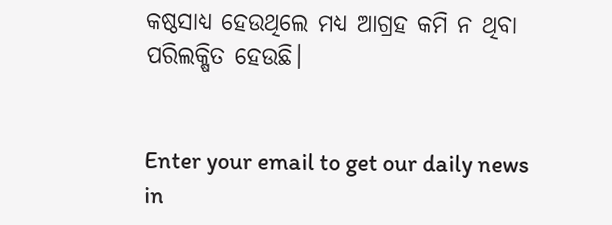କଷ୍ଠସାଧ୍ୟ ହେଉଥିଲେ ମଧ୍ୟ ଆଗ୍ରହ କମି ନ ଥିବା ପରିଲକ୍ଷିତ ହେଉଛି।


Enter your email to get our daily news in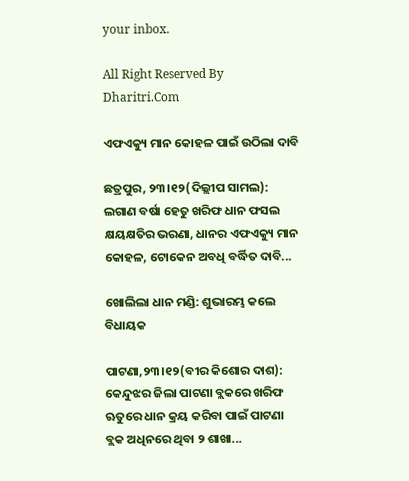your inbox.

All Right Reserved By Dharitri.Com

ଏଫଏକ୍ୟୁ ମାନ କୋହଳ ପାଇଁ ଉଠିଲା ଦାବି

ଛତ୍ରପୁର, ୨୩।୧୨(ଦିଲ୍ଲୀପ ସାମଲ): ଲଗାଣ ବର୍ଷା ହେତୁ ଖରିଫ ଧାନ ଫସଲ କ୍ଷୟକ୍ଷତିର ଭରଣା, ଧାନର ଏଫଏକ୍ୟୁ ମାନ କୋହଳ, ଟୋକେନ ଅବଧି ବର୍ଦ୍ଧିତ ଦାବି...

ଖୋଲିଲା ଧାନ ମଣ୍ଡି: ଶୁଭାରମ୍ଭ କଲେ ବିଧାୟକ

ପାଟଣା,୨୩।୧୨(ବୀର କିଶୋର ଦାଶ): କେନ୍ଦୁଝର ଜିଲା ପାଟଣା ବ୍ଲକରେ ଖରିଫ ଋତୁରେ ଧାନ କ୍ରୟ କରିବା ପାଇଁ ପାଟଣା ବ୍ଲକ ଅଧିନରେ ଥିବା ୨ ଶାଖା...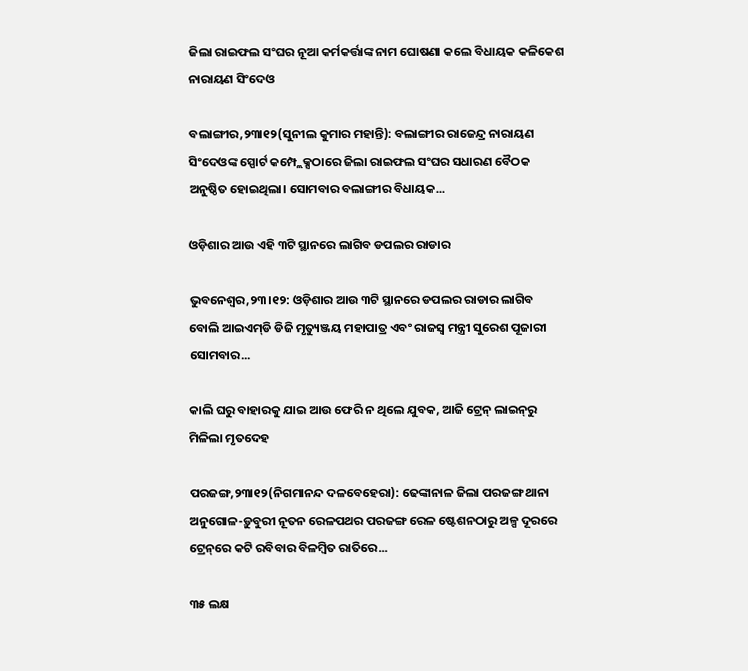ଜିଲା ରାଇଫଲ ସଂଘର ନୂଆ କର୍ମକର୍ତ୍ତାଙ୍କ ନାମ ଘୋଷଣା କଲେ ବିଧାୟକ କଳିକେଶ ନାରାୟଣ ସିଂଦେଓ

ବଲାଙ୍ଗୀର,୨୩ା୧୨(ସୁନୀଲ କୁମାର ମହାନ୍ତି): ବଲାଙ୍ଗୀର ରାଜେନ୍ଦ୍ର ନାରାୟଣ ସିଂଦେଓଙ୍କ ସ୍ପୋର୍ଟ କମ୍ପ୍ଲେକ୍ସଠାରେ ଜିଲା ରାଇଫଲ ସଂଘର ସଧାରଣ ବୈଠକ ଅନୁଷ୍ଠିତ ହୋଇଥିଲା। ସୋମବାର ବଲାଙ୍ଗୀର ବିଧାୟକ...

ଓଡ଼ିଶାର ଆଉ ଏହି ୩ଟି ସ୍ଥାନରେ ଲାଗିବ ଡପଲର ରାଡାର

ଭୁବନେଶ୍ୱର,୨୩।୧୨: ଓଡ଼ିଶାର ଆଉ ୩ଟି ସ୍ଥାନରେ ଡପଲର ରାଡାର ଲାଗିବ ବୋଲି ଆଇଏମ୍‌ଡି ଡିଜି ମୃତ୍ୟୁଞ୍ଜୟ ମହାପାତ୍ର ଏବଂ ରାଜସ୍ବ ମନ୍ତ୍ରୀ ସୁରେଶ ପୂଜାରୀ ସୋମବାର...

କାଲି ଘରୁ ବାହାରକୁ ଯାଇ ଆଉ ଫେରି ନ ଥିଲେ ଯୁବକ, ଆଜି ଟ୍ରେନ୍‌ ଲାଇନ୍‌ରୁ ମିଳିଲା ମୃତଦେହ

ପରଜଙ୍ଗ,୨୩ା୧୨(ନିଗମାନନ୍ଦ ଦଳବେହେରା): ଢେଙ୍କାନାଳ ଜିଲା ପରଜଙ୍ଗ ଥାନା ଅନୁଗୋଳ-ଡ଼ୁବୁରୀ ନୂତନ ରେଳପଥର ପରଜଙ୍ଗ ରେଳ ଷ୍ଟେଶନଠାରୁ ଅଳ୍ପ ଦୂରରେ ଟ୍ରେନ୍‌ରେ କଟି ରବିବାର ବିଳମ୍ବିତ ରାତିରେ...

୩୫ ଲକ୍ଷ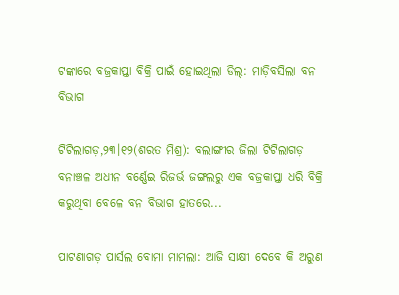ଟଙ୍କାରେ ବଜ୍ରକାପ୍ତା ବିକ୍ରି ପାଇଁ ହୋଇଥିଲା ଡିଲ୍‌: ମାଡ଼ିବସିଲା ବନ ବିଭାଗ

ଟିଟିଲାଗଡ଼,୨୩।୧୨(ଶରତ ମିଶ୍ର): ବଲାଙ୍ଗୀର ଜିଲା ଟିଟିଲାଗଡ଼ ବନାଞ୍ଚଳ ଅଧୀନ ବର୍ଣ୍ଣେଇ ରିଜର୍ଭ ଜଙ୍ଗଲରୁ ଏକ ବଜ୍ରକାପ୍ତା ଧରି ବିକ୍ରି କରୁଥିବା ବେଳେ ବନ ବିଭାଗ ହାତରେ...

ପାଟଣାଗଡ଼ ପାର୍ସଲ ବୋମା ମାମଲା: ଆଜି ସାକ୍ଷୀ ଦେବେ କି ଅରୁଣ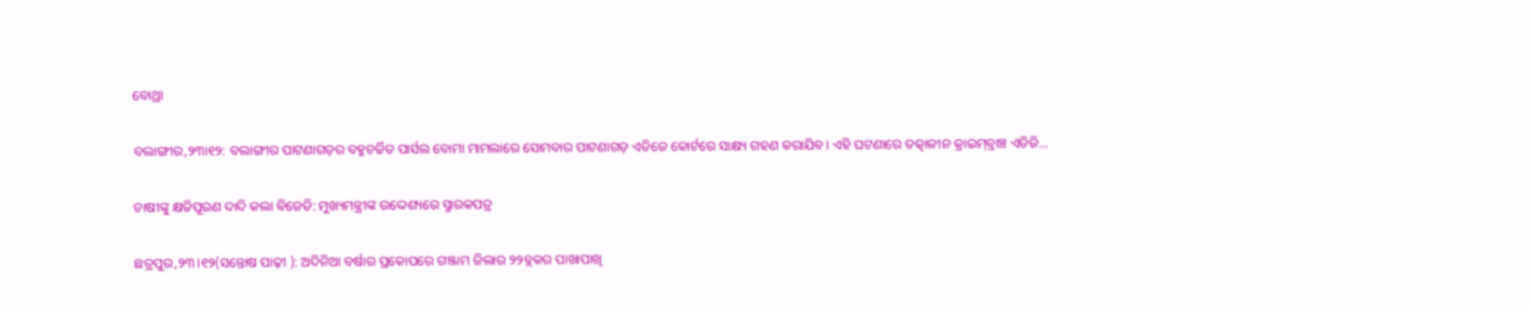ବୋଥ୍ରା

ବଲାଙ୍ଗୀର,୨୩ା୧୨: ବଲାଙ୍ଗୀର ପାଟଣାଗଡ଼ର ବହୁଚର୍ଚ୍ଚିତ ପାର୍ସଲ ବୋମା ମାମଲାରେ ସୋମବାର ପାଟଣାଗଡ଼ ଏଡିଜେ କୋର୍ଟରେ ସାକ୍ଷ୍ୟ ଗହଣ କରାଯିବ। ଏହି ଘଟଣାରେ ତତ୍କାଳୀନ କ୍ରାଇମ୍‌ବ୍ରାଞ୍ଚ ଏଡିଜି...

ଚାଷୀଙ୍କୁ କ୍ଷତିପୂରଣ ଦାଦି କଲା ବିଜେଡି: ମୁଖ୍ୟମନ୍ତ୍ରୀଙ୍କ ଉଦ୍ଦେଶ୍ୟରେ ସ୍ମାରକପତ୍ର

ଛତ୍ରପୁର,୨୩।୧୨(ସନ୍ତୋଷ ପାଢ଼ୀ ): ଅଦିନିଆ ବର୍ଷାର ପ୍ରକୋପରେ ଗଞ୍ଜାମ ଜିଲାର ୨୨ବ୍ଲକର ପାଖାପାଖି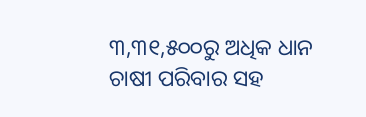୩,୩୧,୫୦୦ରୁ ଅଧିକ ଧାନ ଚାଷୀ ପରିବାର ସହ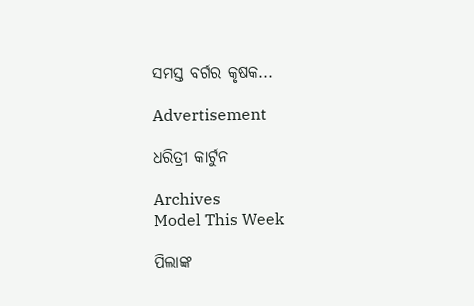ସମସ୍ତ ବର୍ଗର କୃଷକ...

Advertisement

ଧରିତ୍ରୀ କାର୍ଟୁନ

Archives
Model This Week

ପିଲାଙ୍କ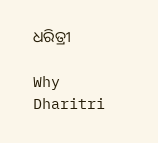ଧରିତ୍ରୀ

Why Dharitri